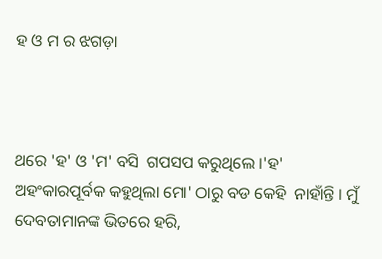ହ ଓ ମ ର ଝଗଡ଼ା



ଥରେ 'ହ' ଓ 'ମ' ବସି  ଗପସପ କରୁଥିଲେ ।'ହ' ଅହଂକାରପୂର୍ବକ କହୁଥିଲା ମୋ' ଠାରୁ ବଡ କେହି  ନାହାଁନ୍ତି । ମୁଁ  ଦେବତାମାନଙ୍କ ଭିତରେ ହରି,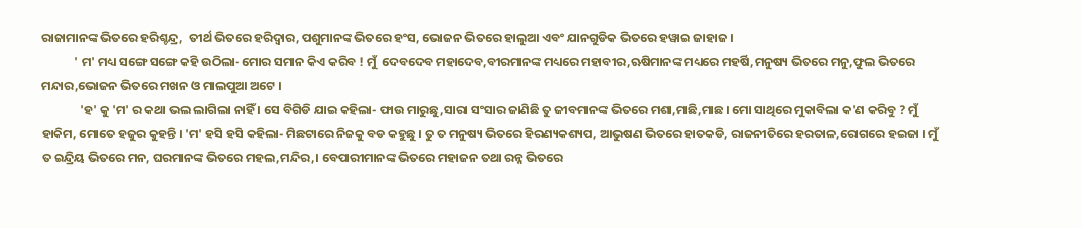ରାଜାମାନଙ୍କ ଭିତରେ ହରିଶ୍ଚନ୍ଦ୍ର,  ତୀର୍ଥ ଭିତରେ ହରିଦ୍ବାର, ପଶୁମାନଙ୍କ ଭିତରେ ହଂସ, ଭୋଜନ ଭିତରେ ହାଲୁଆ ଏବଂ ଯାନଗୁଡିକ ଭିତରେ ହୱାଇ ଜାହାଜ ।
            ' ମ' ମଧ୍ୟ ସଙ୍ଗେ ସଙ୍ଗେ କହି ଉଠିଲା- ମୋର ସମାନ କିଏ କରିବ ! ମୁଁ  ଦେବଦେବ ମହାଦେବ,ବୀରମାନଙ୍କ ମଧ୍ୟରେ ମହାବୀର,ଋଷିମାନଙ୍କ ମଧ୍ୟରେ ମହର୍ଷି,ମନୁଷ୍ୟ ଭିତରେ ମନୁ,ଫୁଲ ଭିତରେ ମନ୍ଦାର,ଭୋଜନ ଭିତରେ ମଖନ ଓ ମାଲପୁଆ ଅଟେ ।
              'ହ' କୁ 'ମ' ର କଥା ଭଲ ଲାଗିଲା ନାହିଁ । ସେ ବିଗିଡି ଯାଇ କହିଲା- ଫାଉ ମାରୁଛୁ,ସାରା ସଂସାର ଜାଣିଛି ତୁ ଜୀବମାନଙ୍କ ଭିତରେ ମଶା,ମାଛି,ମାଛ । ମୋ ସାଥିରେ ମୁକାବିଲା କ'ଣ କରିବୁ ? ମୁଁ  ହାକିମ, ମୋତେ ହଜୁର କୁହନ୍ତି । 'ମ' ହସି ହସି କହିଲା- ମିଛଟାରେ ନିଜକୁ ବଡ କହୁଛୁ । ତୁ ତ ମନୁଷ୍ୟ ଭିତରେ ହିରଣ୍ୟକଶ୍ୟପ, ଆଭୁଷଣ ଭିତରେ ହାତକଡି, ରାଜନୀତିରେ ହରତାଳ,ରୋଗରେ ହଇଜା । ମୁଁ ତ ଇନ୍ଦ୍ରିୟ ଭିତରେ ମନ, ଘରମାନଙ୍କ ଭିତରେ ମହଲ,ମନ୍ଦିର,। ବେପାରୀମାନଙ୍କ ଭିତରେ ମହାଜନ ତଥା ରନ୍ନ ଭିତରେ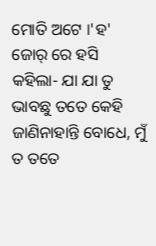ମୋତି ଅଟେ ।'ହ' ଜୋର୍ ରେ ହସି କହିଲା- ଯା ଯା ତୁ ଭାବଛୁ ତତେ କେହି ଜାଣିନାହାନ୍ତି ବୋଧେ, ମୁଁ ତ ତତେ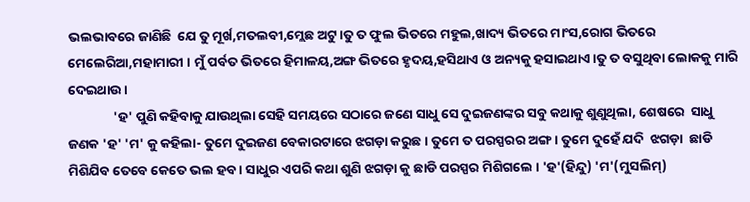ଭଲଭାବରେ ଜାଣିଛି  ଯେ ତୁ ମୂର୍ଖ,ମତଲବୀ,ମ୍ଲେଛ ଅଟୁ ।ତୁ ତ ଫୁଲ ଭିତରେ ମହୁଲ,ଖାଦ୍ୟ ଭିତରେ ମାଂସ,ରୋଗ ଭିତରେ ମେଲେରିଆ,ମହାମାରୀ । ମୁଁ ପର୍ବତ ଭିତରେ ହିମାଳୟ,ଅଙ୍ଗ ଭିତରେ ହୃଦୟ,ହସିଥାଏ ଓ ଅନ୍ୟକୁ ହସାଇଥାଏ ।ତୁ ତ ବସୁଥିବା ଲୋକକୁ ମାରି ଦେଇଥାଉ ।
               'ହ' ପୁଣି କହିବାକୁ ଯାଉଥିଲା ସେହି ସମୟରେ ସଠାରେ ଜଣେ ସାଧୁ ସେ ଦୁଇଜଣଙ୍କର ସବୁ କଥାକୁ ଶୁଣୁଥିଲା, ଶେଷରେ  ସାଧୁ ଜଣକ 'ହ' 'ମ' କୁ କହିଲା- ତୁମେ ଦୁଇଜଣ ବେକାରଟାରେ ଝଗଡ଼ା କରୁଛ । ତୁମେ ତ ପରସ୍ପରର ଅଙ୍ଗ । ତୁମେ ଦୁହେଁ ଯଦି  ଝଗଡ଼ା  ଛାଡି ମିଶିଯିବ ତେବେ କେତେ ଭଲ ହବ । ସାଧୁର ଏପରି କଥା ଶୁଣି ଝଗଡ଼ା କୁ ଛାଡି ପରସ୍ପର ମିଶିଗଲେ । 'ହ'(ହିନ୍ଦୁ) 'ମ'(ମୁସଲିମ୍)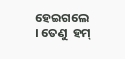ହେଇଗଲେ । ତେଣୁ  ହମ୍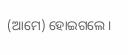(ଆମେ) ହୋଇଗଲେ ।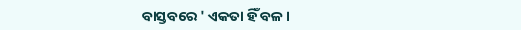ବାସ୍ତବରେ ' ଏକତା ହିଁ ବଳ ।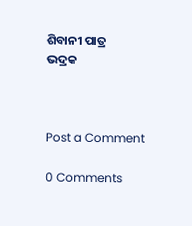ଶିବାନୀ ପାତ୍ର
ଭଦ୍ରକ



Post a Comment

0 Comments